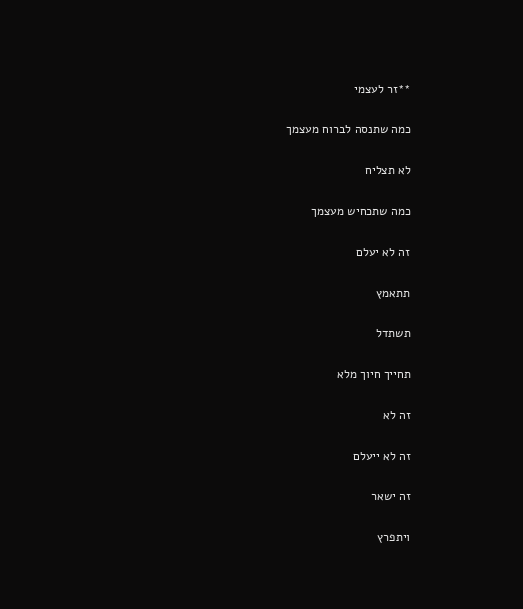**זר לעצמי

כמה שתנסה לברוח מעצמך

לא תצליח

כמה שתכחיש מעצמך

זה לא יעלם

תתאמץ

תשתדל

תחייך חיוך מלא

זה לא

זה לא ייעלם

זה ישאר

ויתפרץ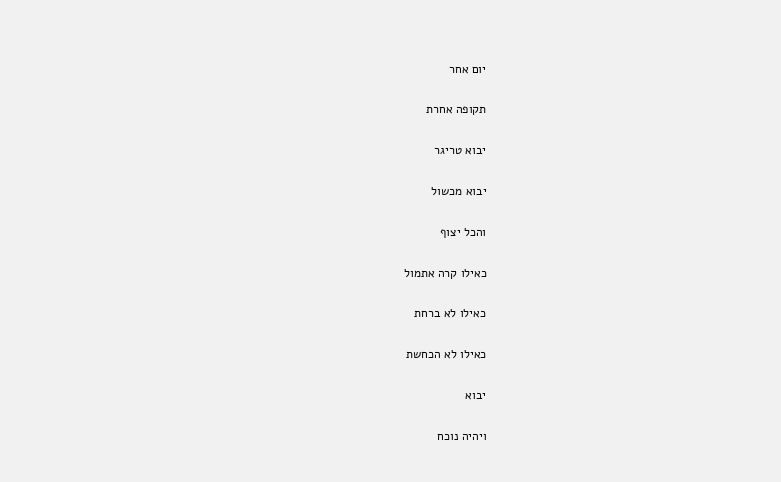יום אחר

תקופה אחרת

יבוא טריגר

יבוא מכשול

והכל יצוף

כאילו קרה אתמול

כאילו לא ברחת

כאילו לא הכחשת

יבוא

ויהיה נוכח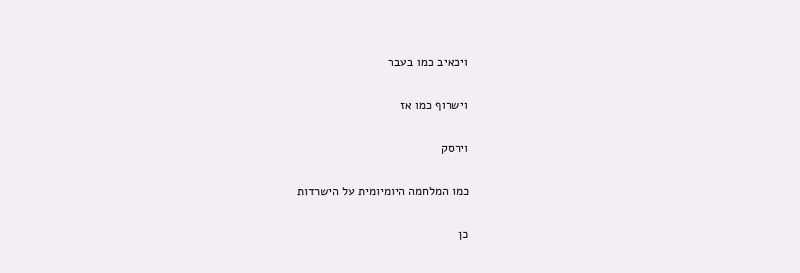ויכאיב כמו בעבר

וישרוף כמו אז

וירסק

כמו המלחמה היומיומית על הישרדות

כן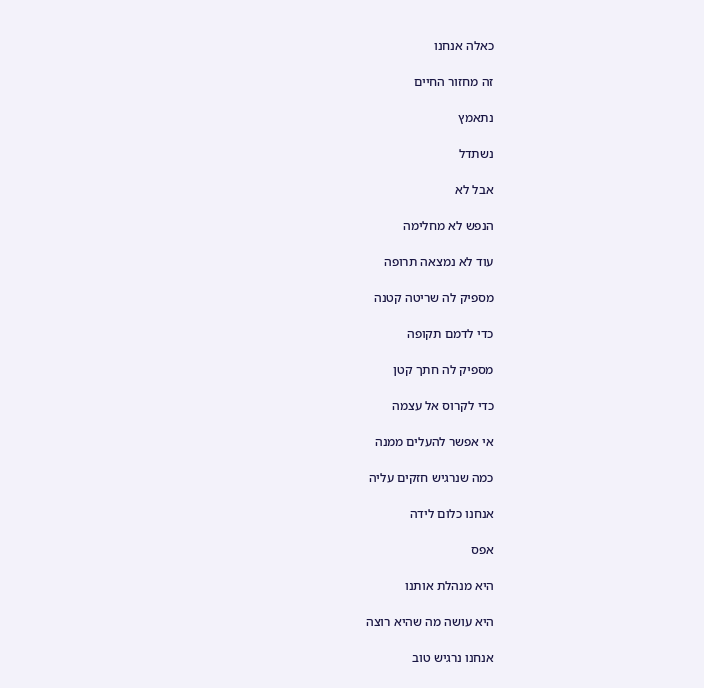כאלה אנחנו

זה מחזור החיים

נתאמץ

נשתדל

אבל לא

הנפש לא מחלימה

עוד לא נמצאה תרופה

מספיק לה שריטה קטנה

כדי לדמם תקופה

מספיק לה חתך קטן

כדי לקרוס אל עצמה

אי אפשר להעלים ממנה

כמה שנרגיש חזקים עליה

אנחנו כלום לידה

אפס

היא מנהלת אותנו

היא עושה מה שהיא רוצה

אנחנו נרגיש טוב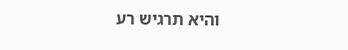והיא תרגיש רע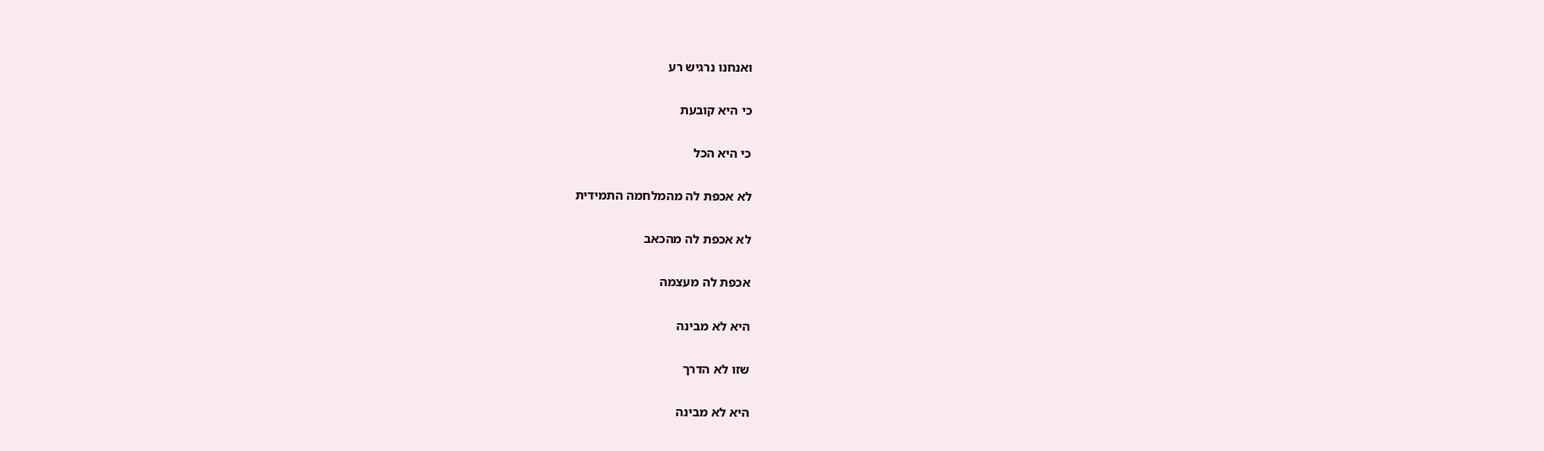ואנחנו נרגיש רע

כי היא קובעת

כי היא הכל

לא אכפת לה מהמלחמה התמידית

לא אכפת לה מהכאב

אכפת לה מעצמה

היא לא מבינה

שזו לא הדרך

היא לא מבינה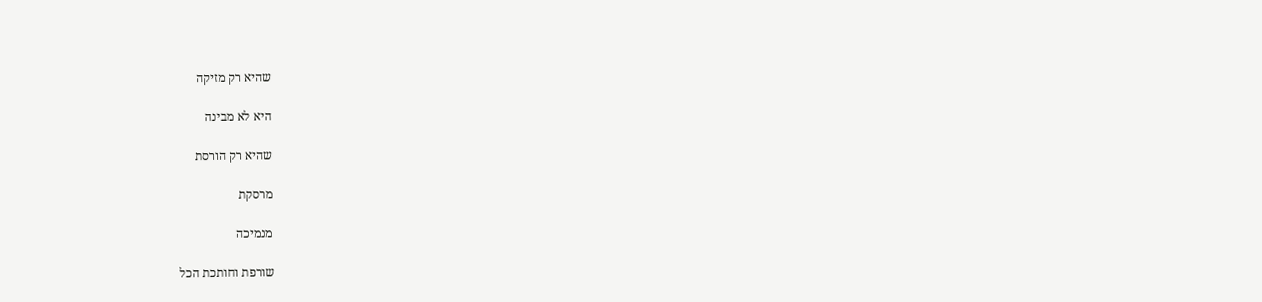שהיא רק מזיקה

היא לא מבינה

שהיא רק הורסת

מרסקת

מנמיכה

שורפת וחותכת הכל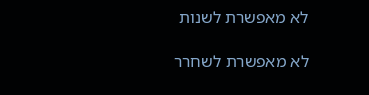לא מאפשרת לשנות

לא מאפשרת לשחרר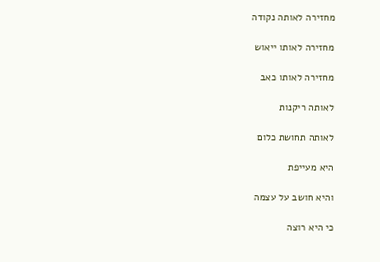מחזירה לאותה נקודה

מחזירה לאותו ייאוש

מחזירה לאותו כאב

לאותה ריקנות

לאותה תחושת כלום

היא מעייפת

והיא חושב על עצמה

כי היא רוצה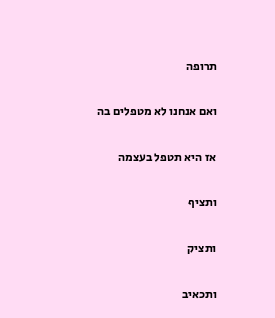תרופה

ואם אנחנו לא מטפלים בה

אז היא תטפל בעצמה

ותציף

ותציק

ותכאיב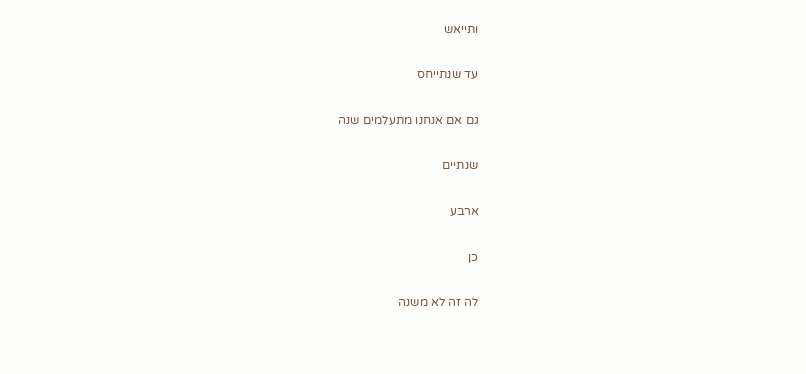ותייאש

עד שנתייחס

גם אם אנחנו מתעלמים שנה

שנתיים

ארבע

כן

לה זה לא משנה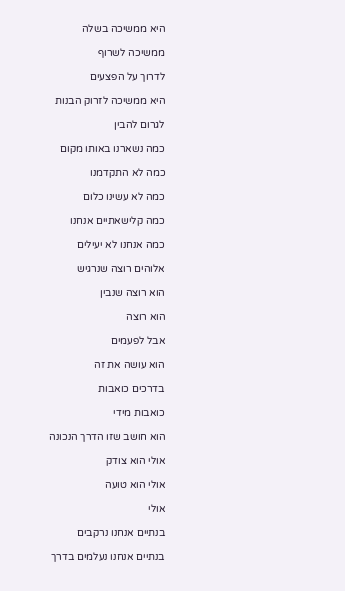היא ממשיכה בשלה

ממשיכה לשרוף

לדרוך על הפצעים

היא ממשיכה לזרוק הבנות

לגרום להבין

כמה נשארנו באותו מקום

כמה לא התקדמנו

כמה לא עשינו כלום

כמה קלישאתיים אנחנו

כמה אנחנו לא יעילים

אלוהים רוצה שנרגיש

הוא רוצה שנבין

הוא רוצה

אבל לפעמים

הוא עושה את זה

בדרכים כואבות

כואבות מידי

הוא חושב שזו הדרך הנכונה

אולי הוא צודק

אולי הוא טועה

אולי

בנתיים אנחנו נרקבים

בנתיים אנחנו נעלמים בדרך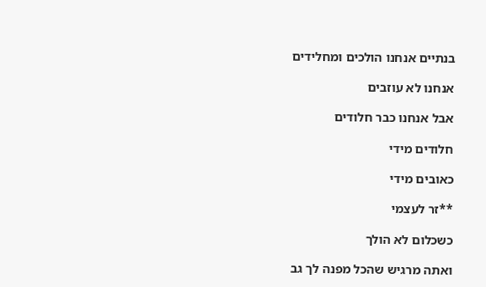בנתיים אנחנו הולכים ומחלידים

אנחנו לא עוזבים

אבל אנחנו כבר חלודים

חלודים מידי

כאובים מידי

**זר לעצמי

כשכלום לא הולך

ואתה מרגיש שהכל מפנה לך גב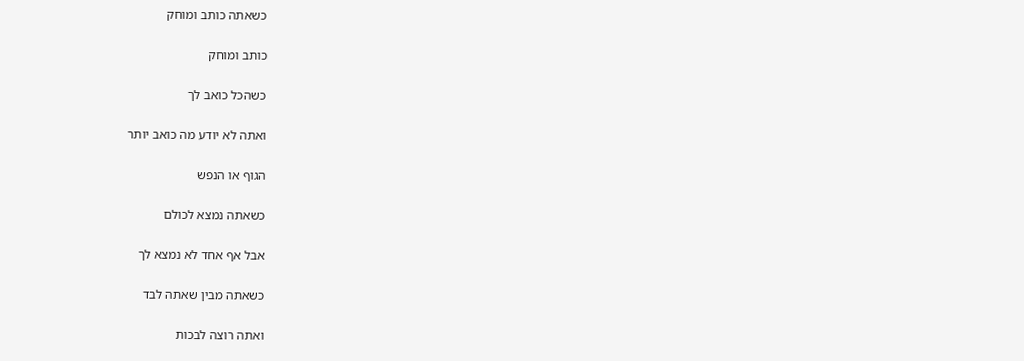כשאתה כותב ומוחק

כותב ומוחק

כשהכל כואב לך

ואתה לא יודע מה כואב יותר

הגוף או הנפש

כשאתה נמצא לכולם

אבל אף אחד לא נמצא לך

כשאתה מבין שאתה לבד

ואתה רוצה לבכות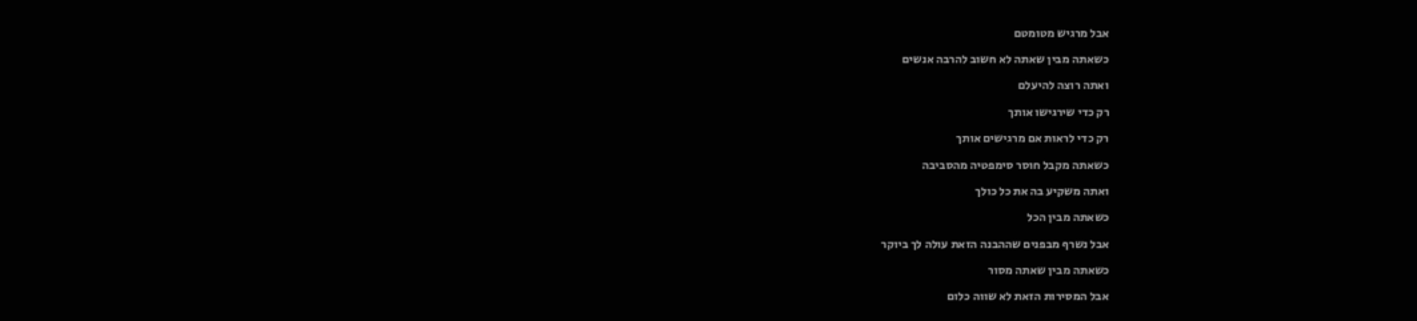אבל מרגיש מטומטם

כשאתה מבין שאתה לא חשוב להרבה אנשים

ואתה רוצה להיעלם

רק כדי שירגישו אותך

רק כדי לראות אם מרגישים אותך

כשאתה מקבל חוסר סימפטיה מהסביבה

ואתה משקיע בה את כל כולך

כשאתה מבין הכל

אבל נשרף מבפנים שההבנה הזאת עולה לך ביוקר

כשאתה מבין שאתה מסור

אבל המסירות הזאת לא שווה כלום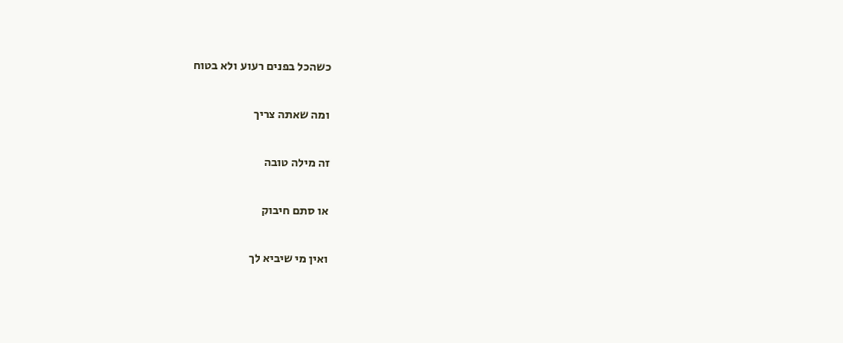כשהכל בפנים רעוע ולא בטוח

ומה שאתה צריך

זה מילה טובה

או סתם חיבוק

ואין מי שיביא לך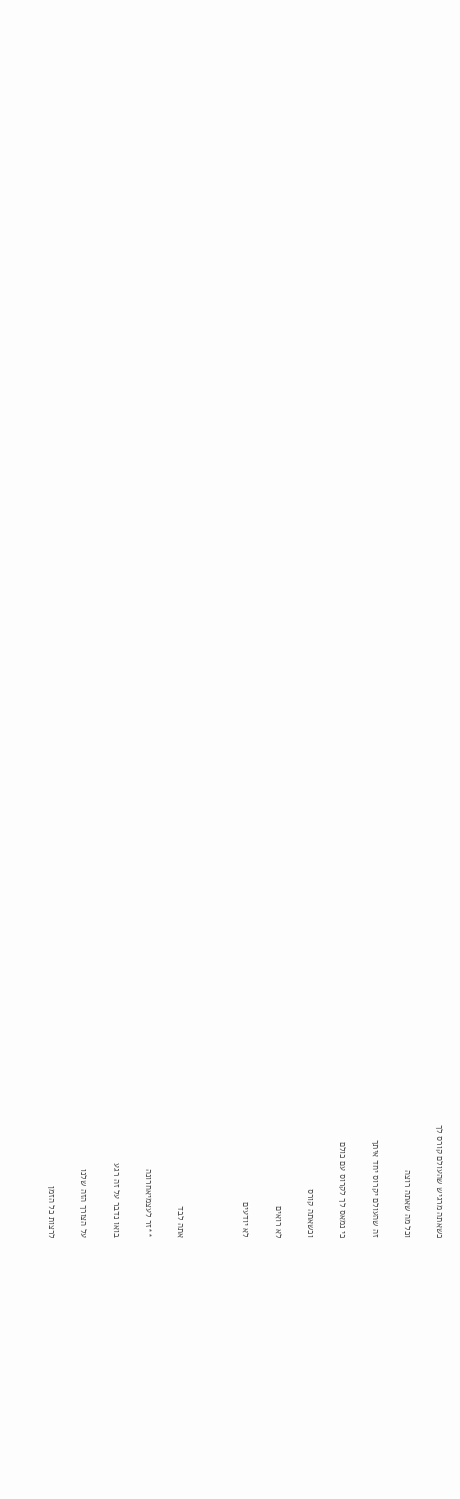כשאתה מרגיש שהעולם קורס לך

וכל מה שאתה רוצה

זה שהעולם יקרוס יחד איתך

כי נמאס לך לקרוס עם כולם

וכשאתה קורס

לא רואים

לא יודעים



אתה לבד

**זר לעצמיאחרונה

בואו נדבר על זה רגע

על הצורך הזה שלנו

לרצות כל הזמן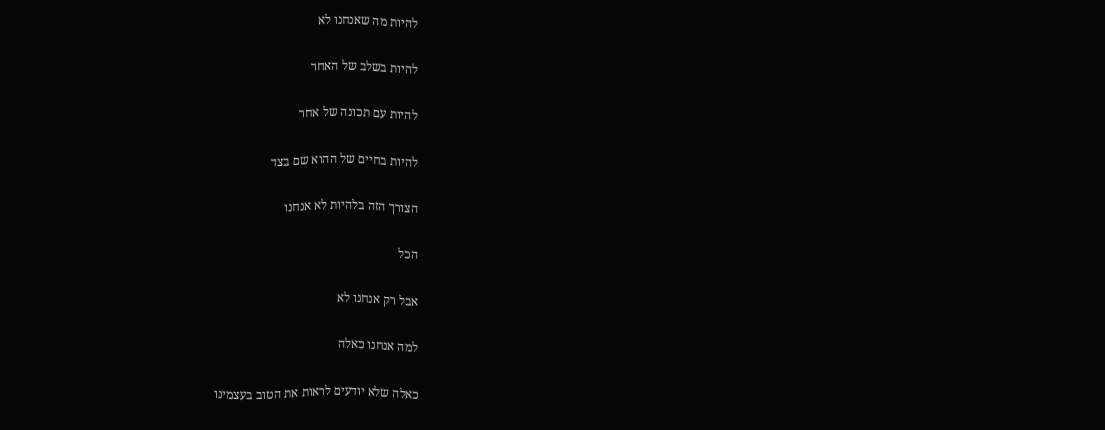להיות מה שאנחנו לא

להיות בשלב של האחר

להיות עם תכונה של אחר

להיות בחיים של ההוא שם בצד

הצורך הזה בלהיות לא אנחנו

הכל

אבל רק אנחנו לא

למה אנחנו כאלה

כאלה שלא יודעים לראות את הטוב בעצמינו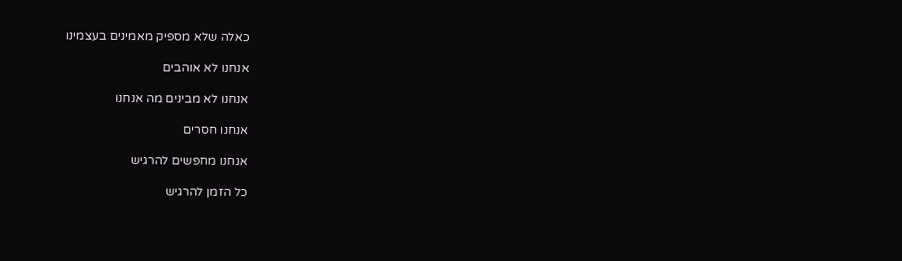כאלה שלא מספיק מאמינים בעצמינו

אנחנו לא אוהבים

אנחנו לא מבינים מה אנחנו

אנחנו חסרים

אנחנו מחפשים להרגיש

כל הזמן להרגיש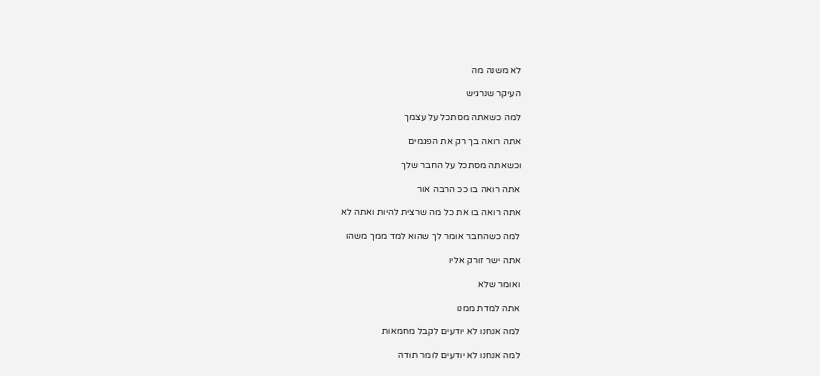לא משנה מה

העיקר שנרגיש

למה כשאתה מסתכל על עצמך

אתה רואה בך רק את הפגמים

וכשאתה מסתכל על החבר שלך

אתה רואה בו ככ הרבה אור

אתה רואה בו את כל מה שרצית להיות ואתה לא

למה כשהחבר אומר לך שהוא למד ממך משהו

אתה ישר זורק אליו

ואומר שלא

אתה למדת ממנו

למה אנחנו לא יודעים לקבל מחמאות

למה אנחנו לא יודעים לומר תודה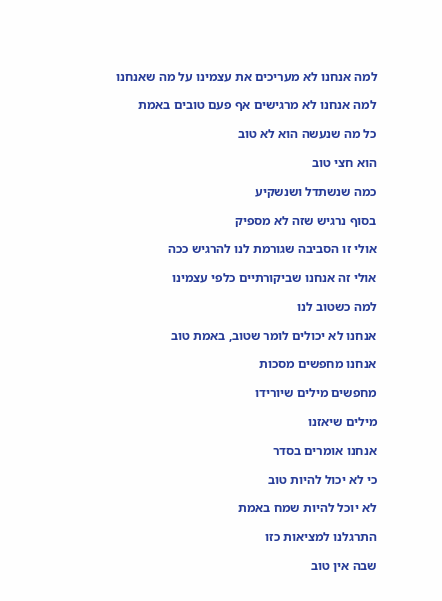למה אנחנו לא מעריכים את עצמינו על מה שאנחנו

למה אנחנו לא מרגישים אף פעם טובים באמת

כל מה שנעשה הוא לא טוב

הוא חצי טוב

כמה שנשתדל ושנשקיע

בסוף נרגיש שזה לא מספיק

אולי זו הסביבה שגורמת לנו להרגיש ככה

אולי זה אנחנו שביקורתיים כלפי עצמינו

למה כשטוב לנו

אנחנו לא יכולים לומר שטוב, באמת טוב

אנחנו מחפשים מסכות

מחפשים מילים שיורידו

מילים שיאזנו

אנחנו אומרים בסדר

כי לא יכול להיות טוב

לא יוכל להיות שמח באמת

התרגלנו למציאות כזו

שבה אין טוב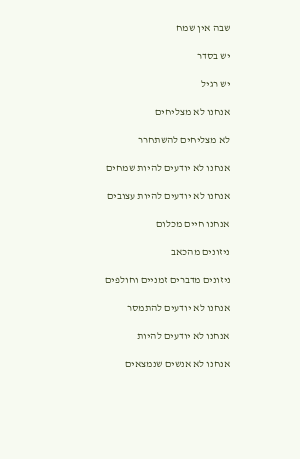שבה אין שמח

יש בסדר

יש רגיל

אנחנו לא מצליחים

לא מצליחים להשתחרר

אנחנו לא יודעים להיות שמחים

אנחנו לא יודעים להיות עצובים

אנחנו חיים מכלום

ניזונים מהכאב

ניזונים מדברים זמניים וחולפים

אנחנו לא יודעים להתמסר

אנחנו לא יודעים להיות

אנחנו לא אנשים שנמצאים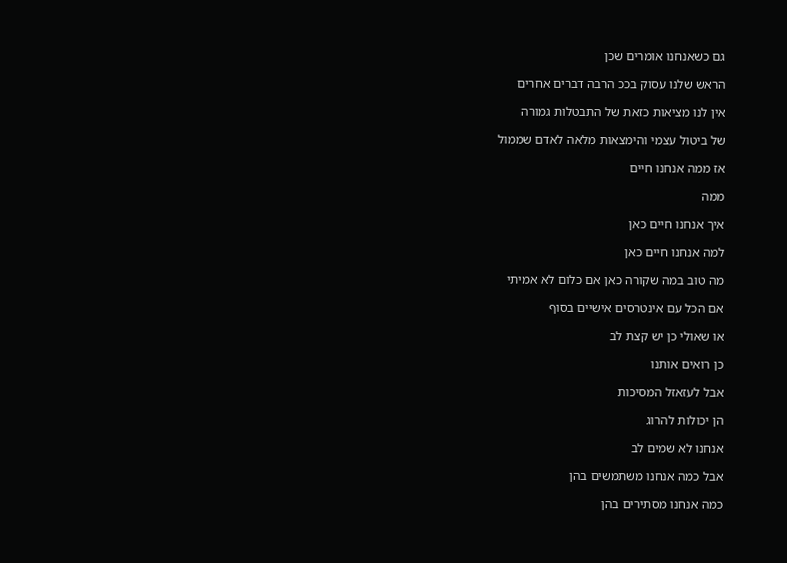גם כשאנחנו אומרים שכן

הראש שלנו עסוק בככ הרבה דברים אחרים

אין לנו מציאות כזאת של התבטלות גמורה

של ביטול עצמי והימצאות מלאה לאדם שממול

אז ממה אנחנו חיים

ממה

איך אנחנו חיים כאן

למה אנחנו חיים כאן

מה טוב במה שקורה כאן אם כלום לא אמיתי

אם הכל עם אינטרסים אישיים בסוף

או שאולי כן יש קצת לב

כן רואים אותנו

אבל לעזאזל המסיכות

הן יכולות להרוג

אנחנו לא שמים לב

אבל כמה אנחנו משתמשים בהן

כמה אנחנו מסתירים בהן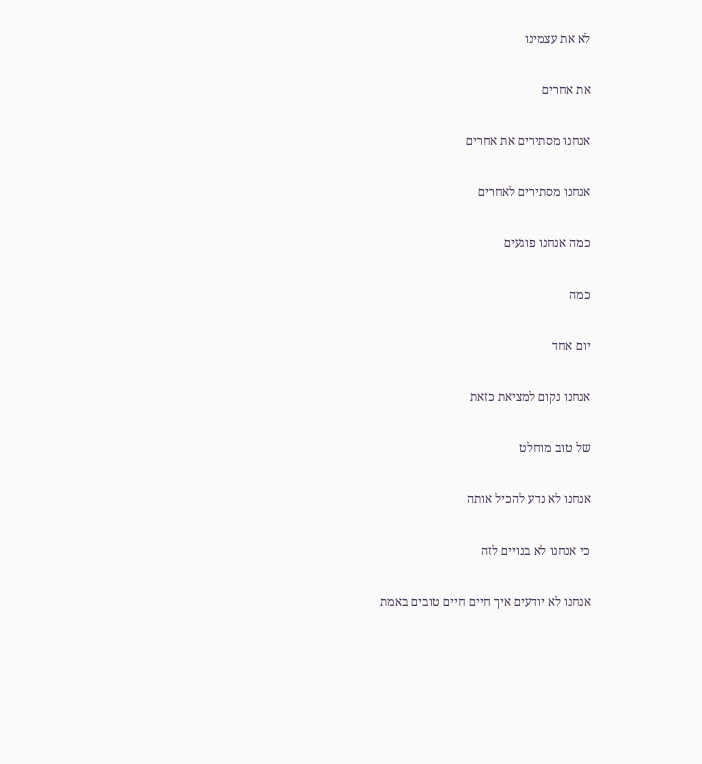לא את עצמינו

את אחרים

אנחנו מסתירים את אחרים

אנחנו מסתירים לאחרים

כמה אנחנו פוגעים

כמה

יום אחד

אנחנו נקום למציאת כזאת

של טוב מוחלט

אנחנו לא נדע להכיל אותה

כי אנחנו לא בנויים לזה

אנחנו לא יודעים איך חיים חיים טובים באמת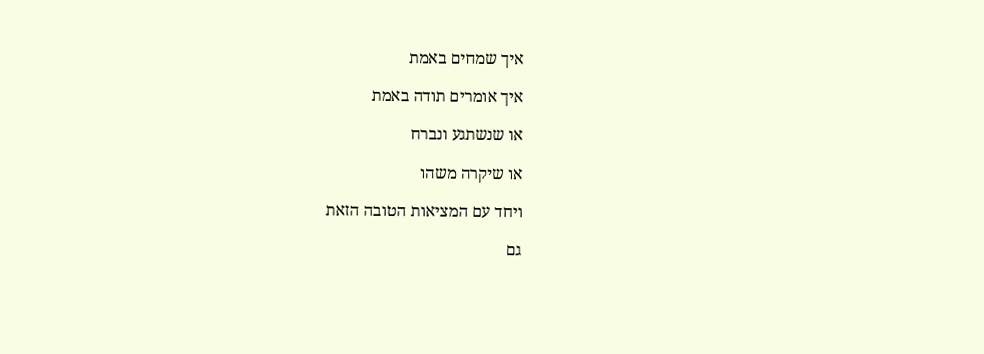איך שמחים באמת

איך אומרים תודה באמת

או שנשתגע ונברח

או שיקרה משהו

ויחד עם המציאות הטובה הזאת

גם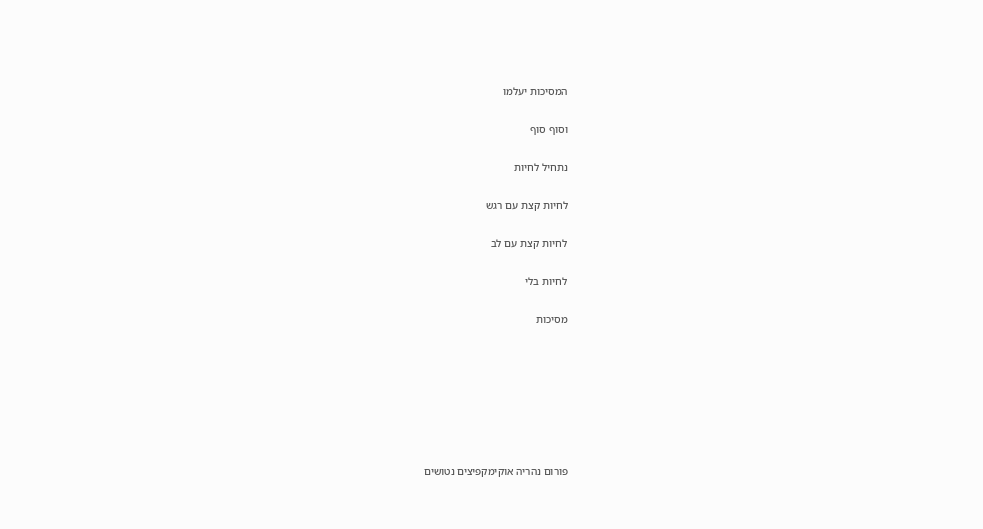המסיכות יעלמו

וסוף סוף

נתחיל לחיות

לחיות קצת עם רגש

לחיות קצת עם לב

לחיות בלי

מסיכות







פורום נהריה אוקימקפיצים נטושים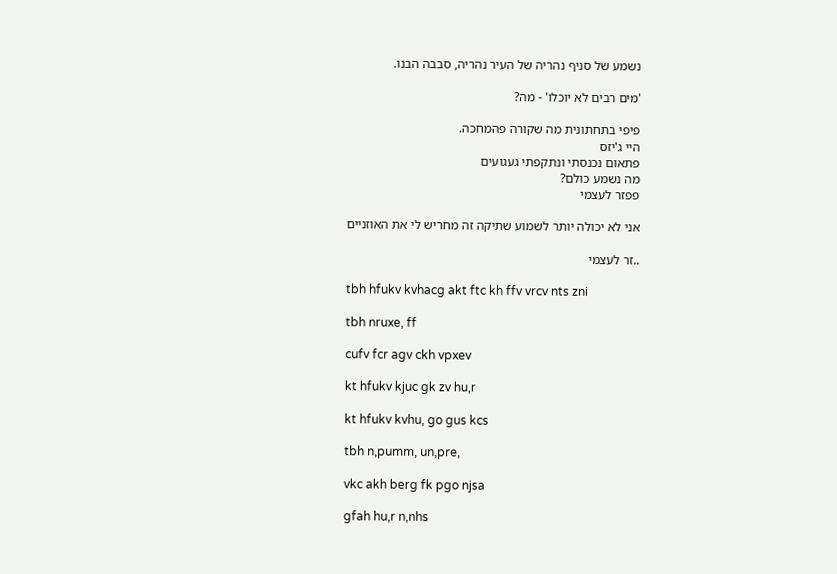נשמע של סניף נהריה של העיר נהריה, סבבה הבנו.

'מים רבים לא יוכלו' - מה?

פיפי בתחתונית מה שקורה פהמחכה.
היי ג'יזס
פתאום נכנסתי ונתקפתי געגועים
מה נשמע כולם?
פפזר לעצמי

אני לא יכולה יותר לשמוע שתיקה זה מחריש לי את האוזניים

..זר לעצמי

tbh hfukv kvhacg akt ftc kh ffv vrcv nts zni

tbh nruxe, ff

cufv fcr agv ckh vpxev

kt hfukv kjuc gk zv hu,r

kt hfukv kvhu, go gus kcs

tbh n,pumm, un,pre,

vkc akh berg fk pgo njsa

gfah hu,r n,nhs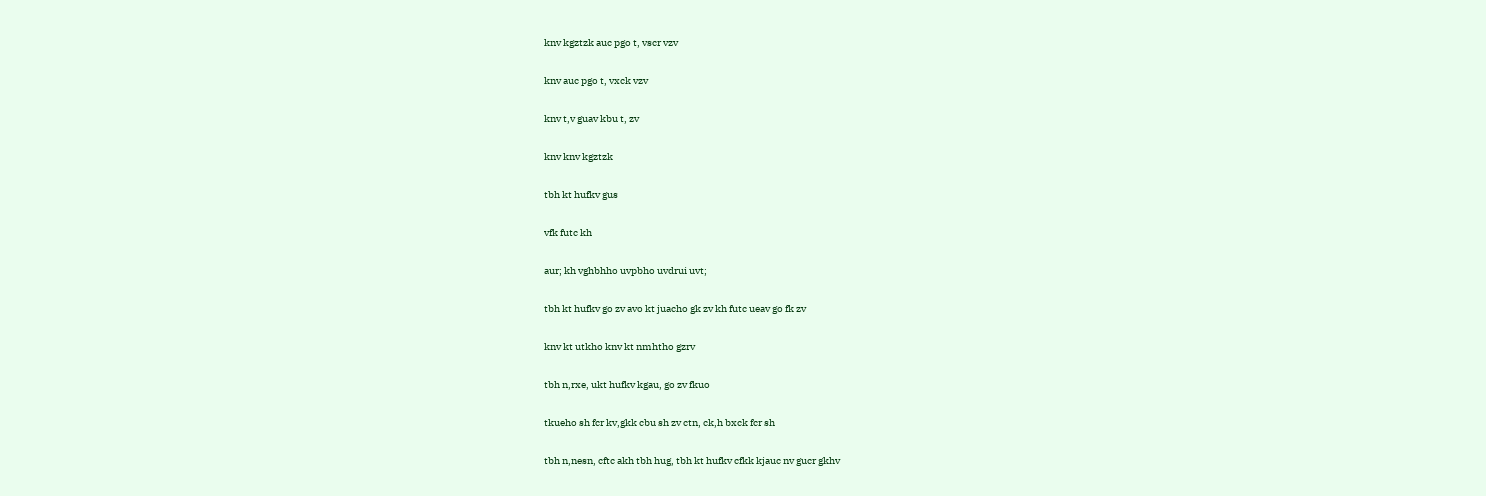knv kgztzk auc pgo t, vscr vzv

knv auc pgo t, vxck vzv

knv t,v guav kbu t, zv

knv knv kgztzk

tbh kt hufkv gus

vfk futc kh

aur; kh vghbhho uvpbho uvdrui uvt;

tbh kt hufkv go zv avo kt juacho gk zv kh futc ueav go fk zv

knv kt utkho knv kt nmhtho gzrv

tbh n,rxe, ukt hufkv kgau, go zv fkuo

tkueho sh fcr kv,gkk cbu sh zv ctn, ck,h bxck fcr sh

tbh n,nesn, cftc akh tbh hug, tbh kt hufkv cfkk kjauc nv gucr gkhv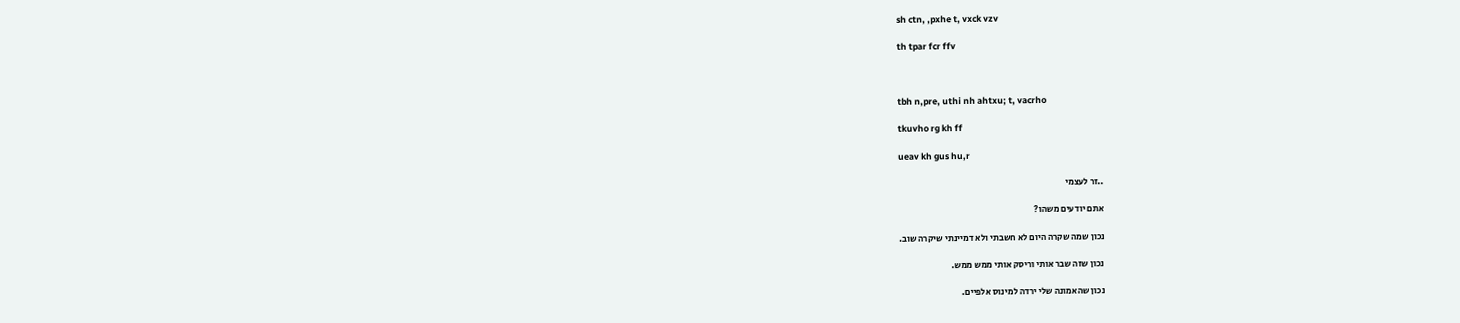sh ctn, ,pxhe t, vxck vzv

th tpar fcr ffv



tbh n,pre, uthi nh ahtxu; t, vacrho

tkuvho rg kh ff

ueav kh gus hu,r

..זר לעצמי

אתם יודעים משהו?

נכון שמה שקרה היום לא חשבתי ולא דמיינתי שיקרה שוב.

נכון שזה שבר אותי וריסק אותי ממש ממש.

נכון שהאמונה שלי ירדה למינוס אלפיים.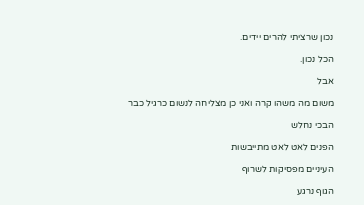נכון שרציתי להרים יידים.

הכל נכון.

אבל

משום מה משהו קרה ואני כן מצליחה לנשום כרגיל כבר

הבכי נחלש

הפנים לאט לאט מתייבשות

העיניים מפסיקות לשרוף

הגוף נרגע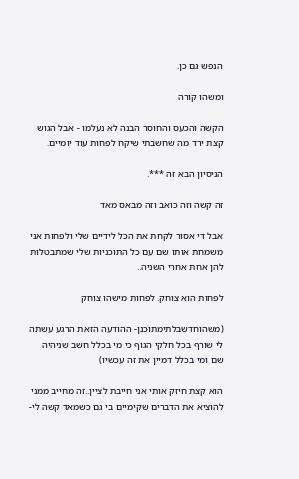הנפש גם כן.

ומשהו קורה

הקשה והכעס והחוסר הבנה לא נעלמו - אבל הגוש קצת ירד מה שחשבתי שיקח לפחות עוד יומיים.

הניסיון הבא זה ***.

זה קשה וזה כואב וזה מבאס מאד

אבל די אסור לקחת את הכל לידיים שלי ולפחות אני משמחת אותו שם עם כל התוכניות שלי שמתבטלות להן אחת אחרי השניה..

לפחות הוא צוחק. לפחות מישהו צוחק

(משהוחדשבלתימתוכנן- ההודעה הזאת הרגע עשתה לי שורף בכל חלקי הגוף כי מי בכלל חשב שניהיה שם ומי בכלל דמיין את זה עכשיו)

הוא קצת חיזק אותי אני חייבת לציין..זה מחייב ממני להוציא את הדברים שקימיים בי גם כשמאד קשה לי-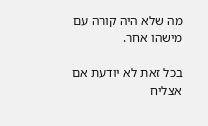מה שלא היה קורה עם מישהו אחר.

בכל זאת לא יודעת אם אצליח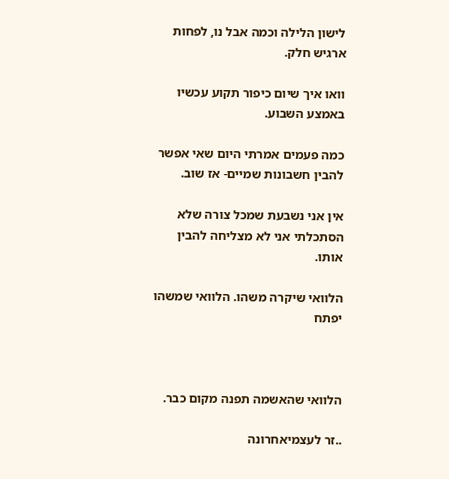לישון הלילה וכמה אבל נו, לפחות ארגיש חלק.

וואו איך שיום כיפור תקוע עכשיו באמצע השבוע.

כמה פעמים אמרתי היום שאי אפשר להבין חשבונות שמיים- אז שוב.

אין אני נשבעת שמכל צורה שלא הסתכלתי אני לא מצליחה להבין אותו.

הלוואי שיקרה משהו. הלוואי שמשהו יפתח



הלוואי שהאשמה תפנה מקום כבר.

..זר לעצמיאחרונה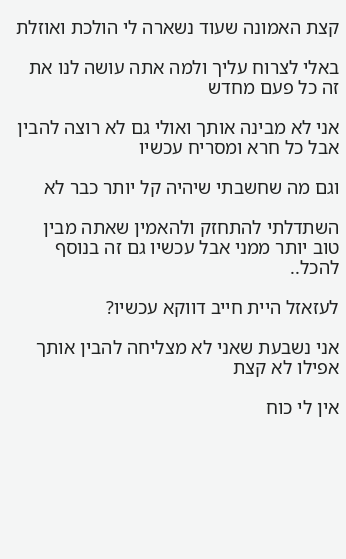קצת האמונה שעוד נשארה לי הולכת ואוזלת

באלי לצרוח עליך ולמה אתה עושה לנו את זה כל פעם מחדש

אני לא מבינה אותך ואולי גם לא רוצה להבין אבל כל חרא ומסריח עכשיו

וגם מה שחשבתי שיהיה קל יותר כבר לא

השתדלתי להתחזק ולהאמין שאתה מבין טוב יותר ממני אבל עכשיו גם זה בנוסף להכל..

לעזאזל היית חייב דווקא עכשיו?

אני נשבעת שאני לא מצליחה להבין אותך אפילו לא קצת

אין לי כוח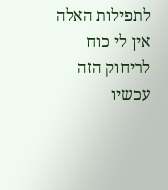לתפילות האלה אין לי כוח לריחוק הזה עכשיו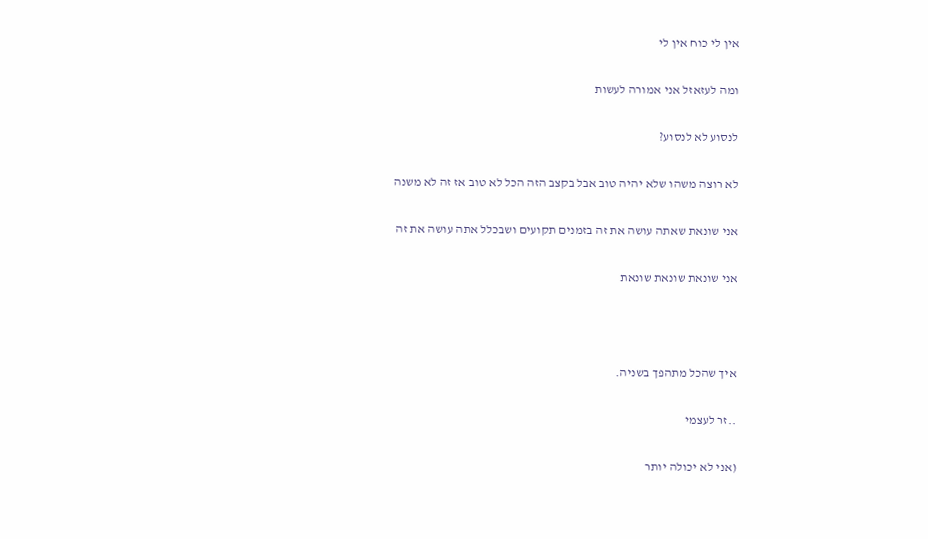אין לי כוח אין לי

ומה לעזאזל אני אמורה לעשות

לנסוע לא לנסוע?

לא רוצה משהו שלא יהיה טוב אבל בקצב הזה הכל לא טוב אז זה לא משנה

אני שונאת שאתה עושה את זה בזמנים תקועים ושבכלל אתה עושה את זה

אני שונאת שונאת שונאת



איך שהכל מתהפך בשניה.

..זר לעצמי

(אני לא יכולה יותר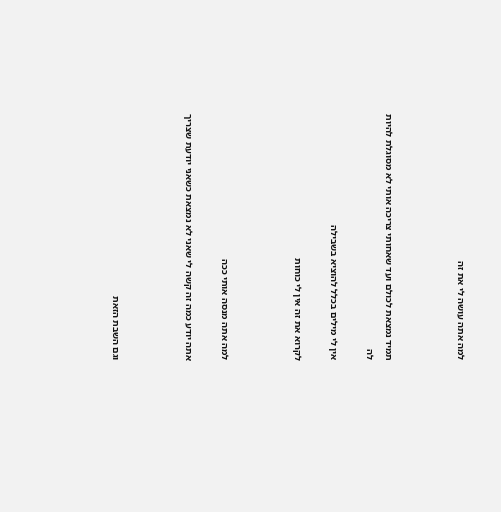למה אתה עושה לי את זה



תמיד נמצאת לכולם ועד שאחותי צריכה אותי לא מסוגלת להיות לה

אין לי מילים בכלל להוציא בשבילה

לקרוא את זה אין לי כוחות



למה אתה מנסה אותי ככה

אתה יודע כמה זה קשה לי שאני לא נמצאת כשאני יודעת שצריך



וגם השבת הזאת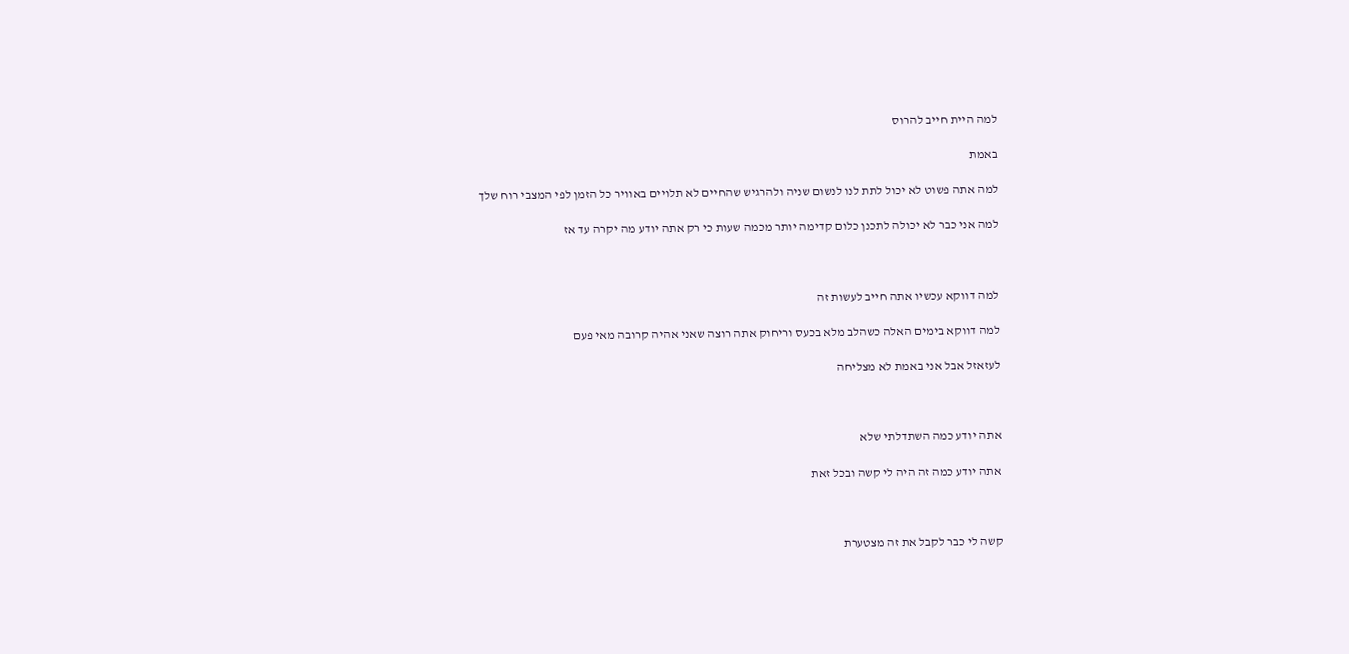למה היית חייב להרוס

באמת

למה אתה פשוט לא יכול לתת לנו לנשום שניה ולהרגיש שהחיים לא תלויים באוויר כל הזמן לפי המצבי רוח שלך

למה אני כבר לא יכולה לתכנן כלום קדימה יותר מכמה שעות כי רק אתה יודע מה יקרה עד אז



למה דווקא עכשיו אתה חייב לעשות זה

למה דווקא בימים האלה כשהלב מלא בכעס וריחוק אתה רוצה שאני אהיה קרובה מאי פעם

לעזאזל אבל אני באמת לא מצליחה



אתה יודע כמה השתדלתי שלא

אתה יודע כמה זה היה לי קשה ובכל זאת



קשה לי כבר לקבל את זה מצטערת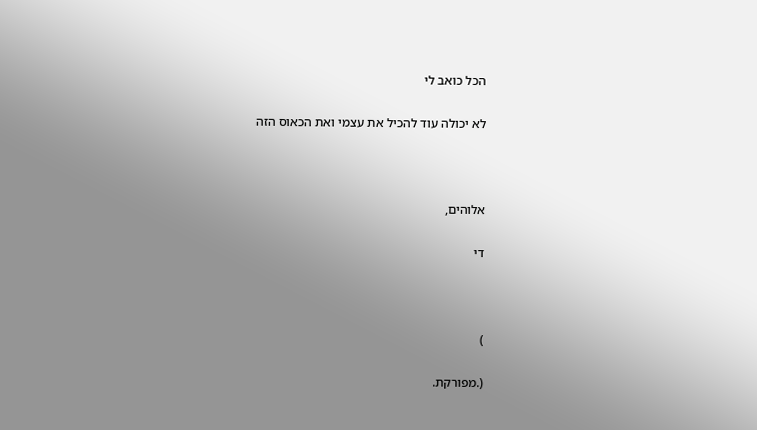הכל כואב לי

לא יכולה עוד להכיל את עצמי ואת הכאוס הזה



אלוהים,

די



)

(.מפורקת.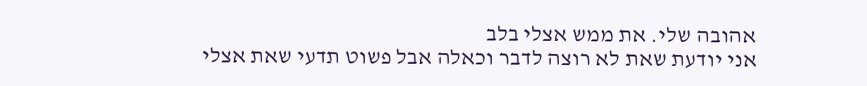אהובה שלי. את ממש אצלי בלב
אני יודעת שאת לא רוצה לדבר וכאלה אבל פשוט תדעי שאת אצלי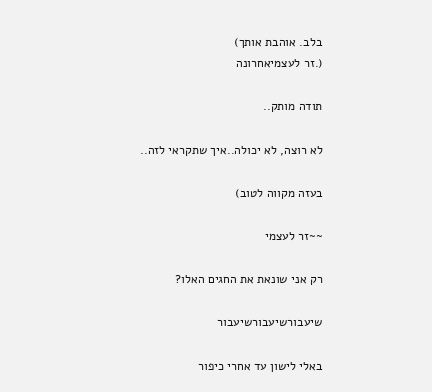בלב. אוהבת אותך)
(.זר לעצמיאחרונה

תודה מותק..

לא רוצה, לא יכולה..איך שתקראי לזה..

בעזה מקווה לטוב)

~~זר לעצמי

רק אני שונאת את החגים האלו?

שיעבורשיעבורשיעבור

באלי לישון עד אחרי כיפור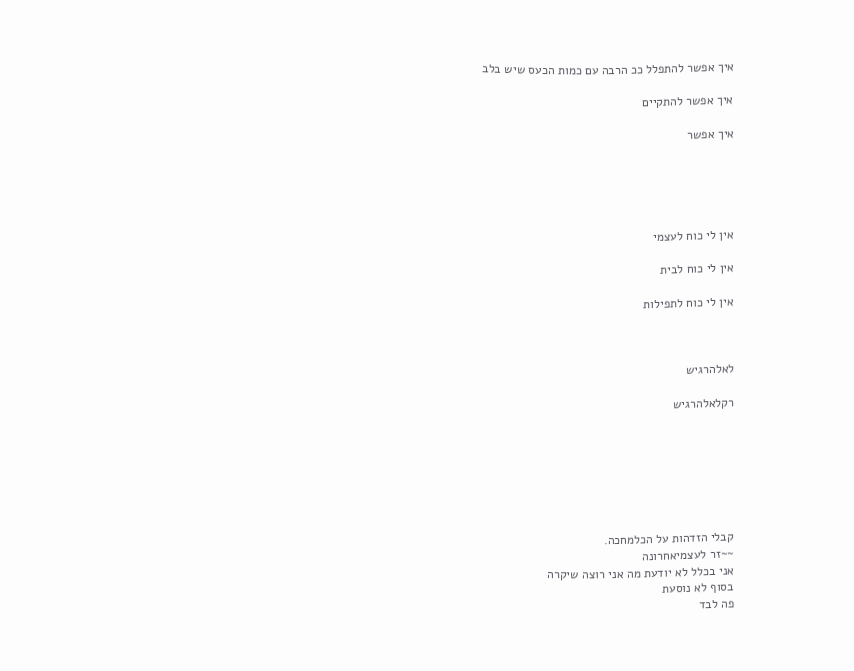איך אפשר להתפלל ככ הרבה עם כמות הכעס שיש בלב

איך אפשר להתקיים

איך אפשר





אין לי כוח לעצמי

אין לי כוח לבית

אין לי כוח לתפילות



לאלהרגיש

רקלאלהרגיש







קבלי הזדהות על הכלמחכה.
~~זר לעצמיאחרונה
אני בכלל לא יודעת מה אני רוצה שיקרה
בסוף לא נוסעת
פה לבד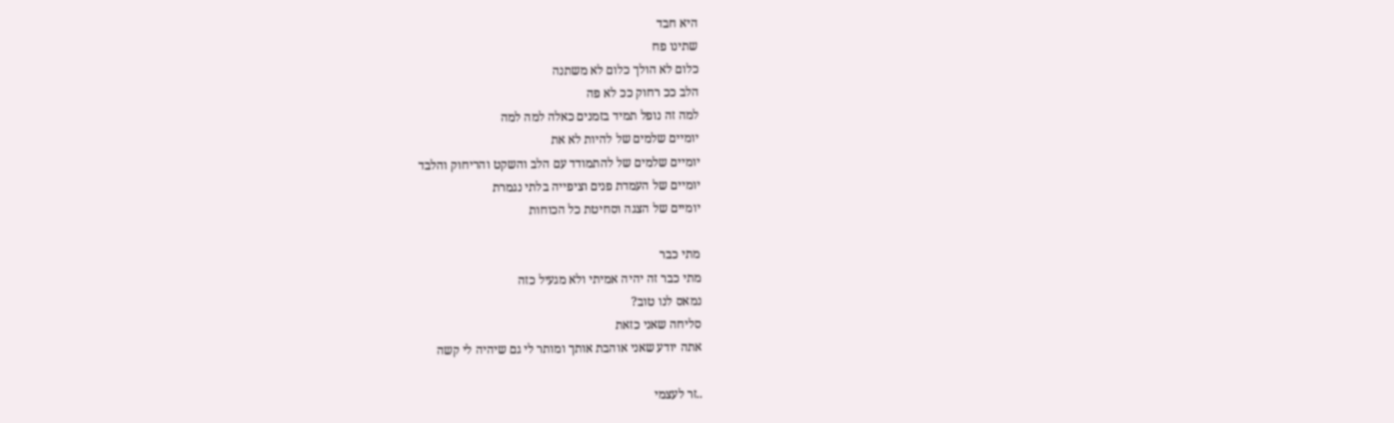היא חבד
שתינו פח
כלום לא הולך כלום לא משתנה
הלב ככ רחוק ככ לא פה
למה זה נופל תמיד בזמנים כאלה למה למה
יומיים שלמים של להיות לא את
יומיים שלמים של להתמודד עם הלב והשקט והריחוק והלבד
יומיים של העמדת פנים וציפייה בלתי נגמרת
יומיים של הצגה וסחיטת כל הכוחות

מתי כבר
מתי כבר זה יהיה אמיתי ולא מגעיל כזה
נמאס לנו טוב?
סליחה שאני כזאת
אתה יודע שאני אוהבת אותך ומותר לי גם שיהיה לי קשה

..זר לעצמי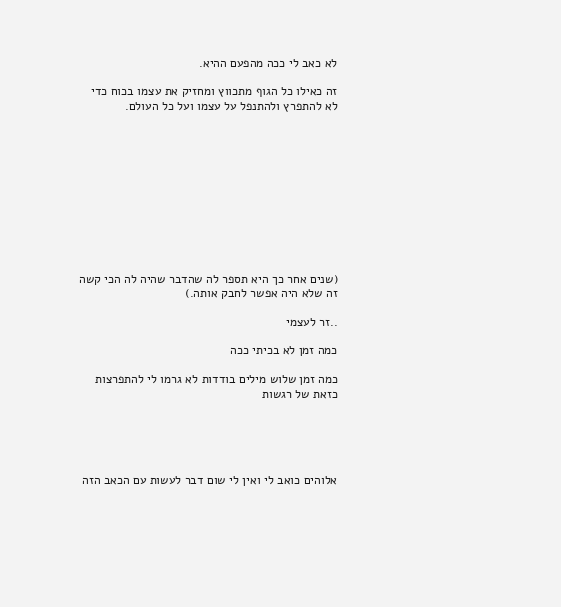לא כאב לי ככה מהפעם ההיא.

זה כאילו כל הגוף מתכווץ ומחזיק את עצמו בכוח כדי לא להתפרץ ולהתנפל על עצמו ועל כל העולם.











(שנים אחר כך היא תספר לה שהדבר שהיה לה הכי קשה זה שלא היה אפשר לחבק אותה.)

..זר לעצמי

כמה זמן לא בכיתי ככה

כמה זמן שלוש מילים בודדות לא גרמו לי להתפרצות כזאת של רגשות





אלוהים כואב לי ואין לי שום דבר לעשות עם הכאב הזה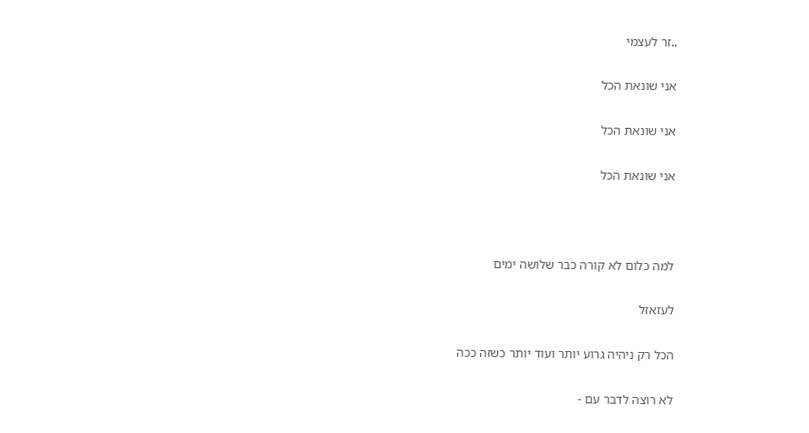..זר לעצמי

אני שונאת הכל

אני שונאת הכל

אני שונאת הכל



למה כלום לא קורה כבר שלושה ימים

לעזאזל

הכל רק ניהיה גרוע יותר ועוד יותר כשזה ככה

לא רוצה לדבר עם -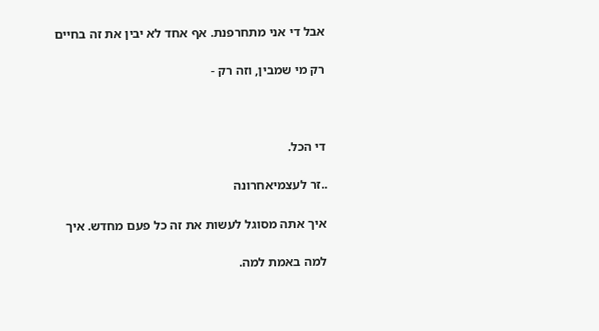אבל די אני מתחרפנת. אף אחד לא יבין את זה בחיים

רק מי שמבין, וזה רק -



די הכל.

..זר לעצמיאחרונה

איך אתה מסוגל לעשות את זה כל פעם מחדש. איך

למה באמת למה.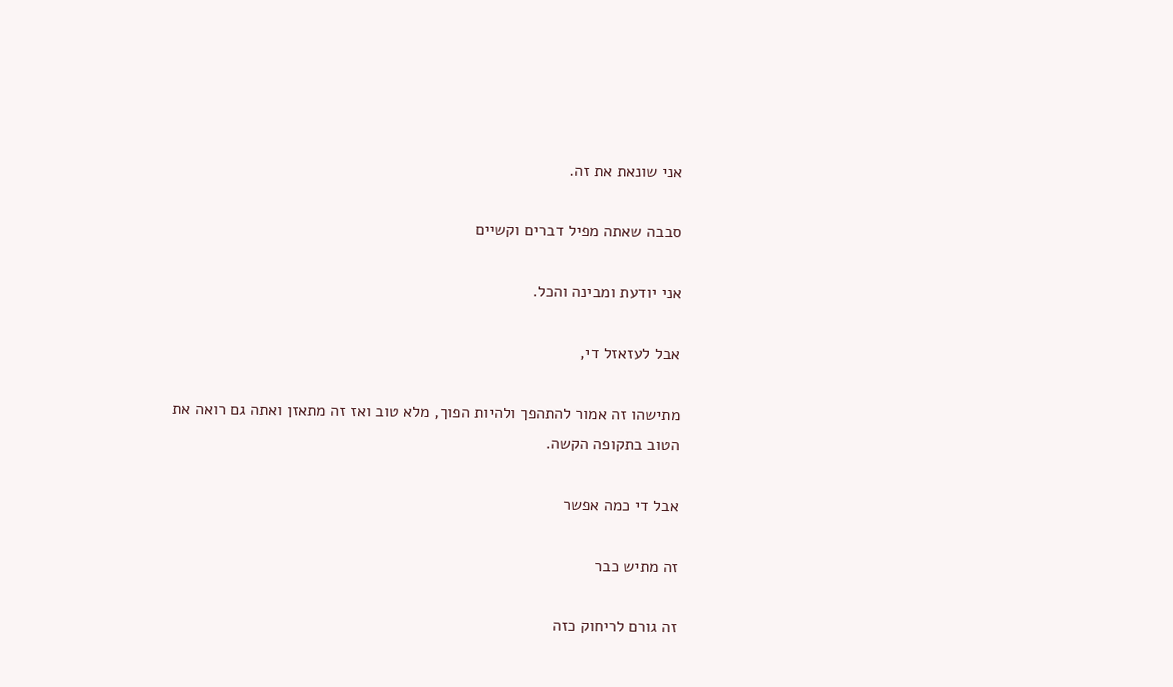אני שונאת את זה.

סבבה שאתה מפיל דברים וקשיים

אני יודעת ומבינה והכל.

אבל לעזאזל די,

מתישהו זה אמור להתהפך ולהיות הפוך, מלא טוב ואז זה מתאזן ואתה גם רואה את הטוב בתקופה הקשה.

אבל די כמה אפשר

זה מתיש כבר

זה גורם לריחוק כזה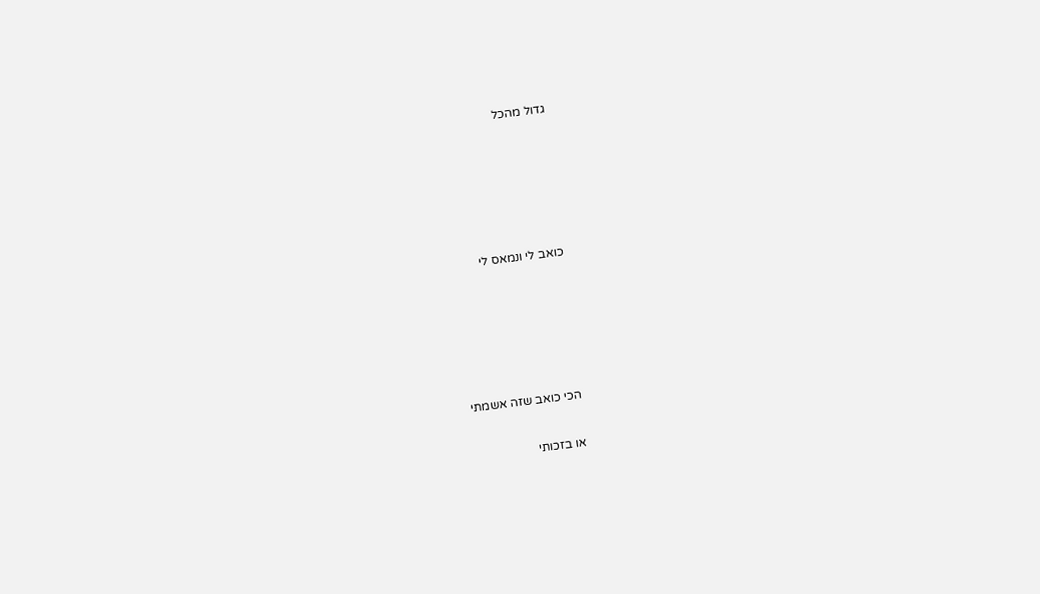גדול מהכל





כואב לי ונמאס לי





הכי כואב שזה אשמתי

או בזכותי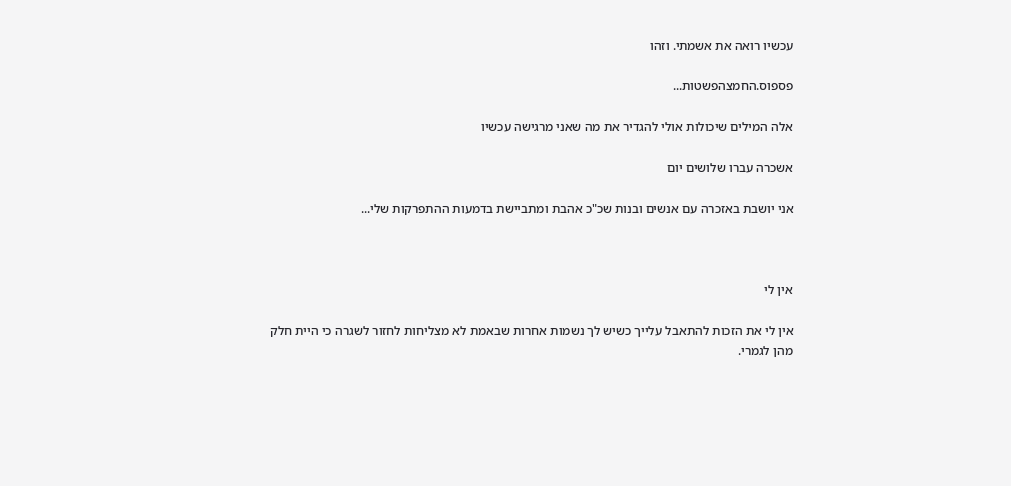עכשיו רואה את אשמתי. וזהו

פספוס.החמצהפשטות...

אלה המילים שיכולות אולי להגדיר את מה שאני מרגישה עכשיו

אשכרה עברו שלושים יום

אני יושבת באזכרה עם אנשים ובנות שכ"כ אהבת ומתביישת בדמעות ההתפרקות שלי...



אין לי

אין לי את הזכות להתאבל עלייך כשיש לך נשמות אחרות שבאמת לא מצליחות לחזור לשגרה כי היית חלק מהן לגמרי.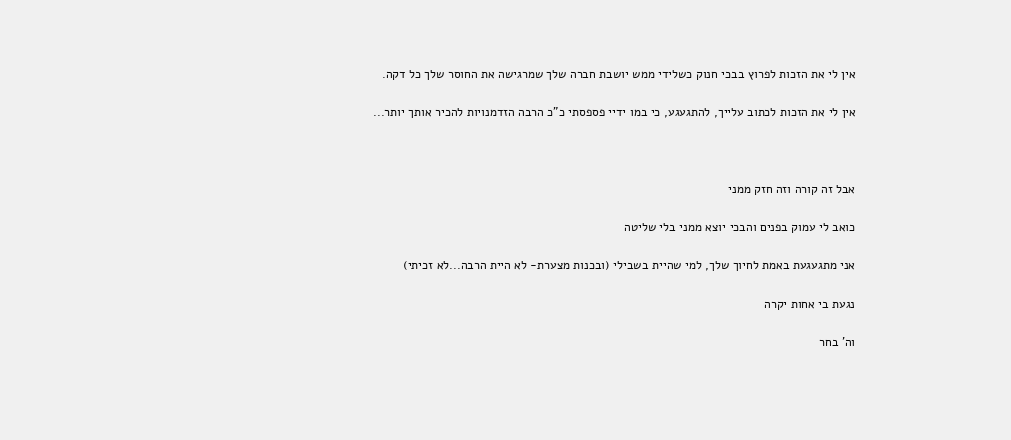אין לי את הזכות לפרוץ בבכי חנוק כשלידי ממש יושבת חברה שלך שמרגישה את החוסר שלך כל דקה.

אין לי את הזכות לכתוב עלייך, להתגעגע, כי במו ידיי פספסתי כ"כ הרבה הזדמנויות להכיר אותך יותר...



אבל זה קורה וזה חזק ממני

כואב לי עמוק בפנים והבכי יוצא ממני בלי שליטה

אני מתגעגעת באמת לחיוך שלך, למי שהיית בשבילי (ובכנות מצערת- לא היית הרבה...לא זכיתי)

נגעת בי אחות יקרה

וה' בחר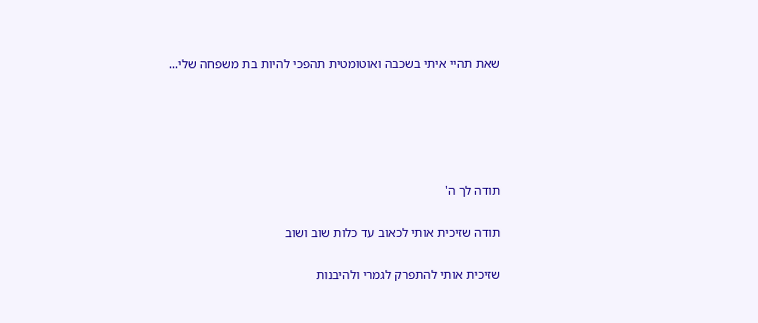שאת תהיי איתי בשכבה ואוטומטית תהפכי להיות בת משפחה שלי...





תודה לך ה'

תודה שזיכית אותי לכאוב עד כלות שוב ושוב

שזיכית אותי להתפרק לגמרי ולהיבנות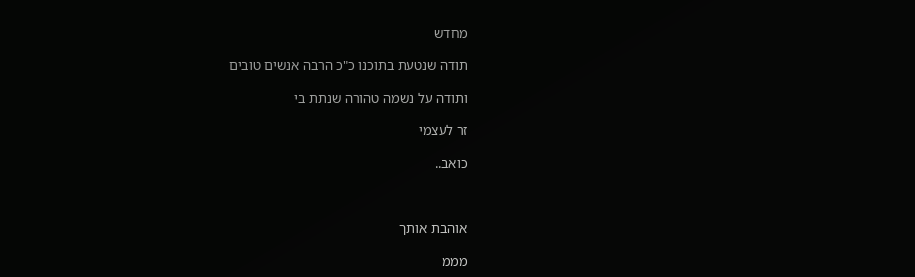מחדש

תודה שנטעת בתוכנו כ"כ הרבה אנשים טובים

ותודה על נשמה טהורה שנתת בי

זר לעצמי

כואב..



אוהבת אותך

מממ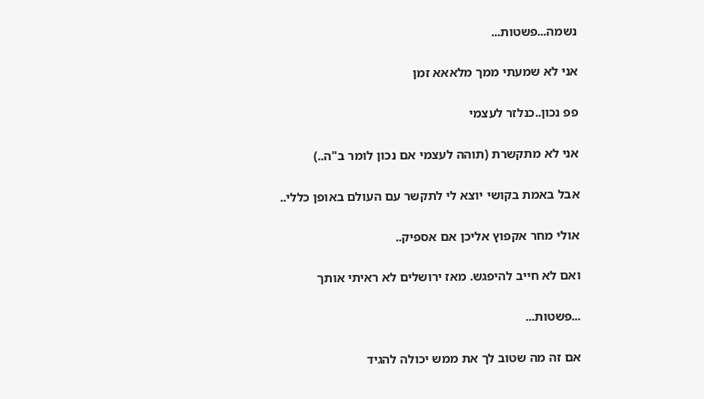נשמה...פשטות...

אני לא שמעתי ממך מלאאא זמן

פפ נכון..כנלזר לעצמי

אני לא מתקשרת (תוהה לעצמי אם נכון לומר ב"ה..)

אבל באמת בקושי יוצא לי לתקשר עם העולם באופן כללי..

אולי מחר אקפוץ אליכן אם אספיק..

ואם לא חייב להיפגש. מאז ירושלים לא ראיתי אותך

...פשטות...

אם זה מה שטוב לך את ממש יכולה להגיד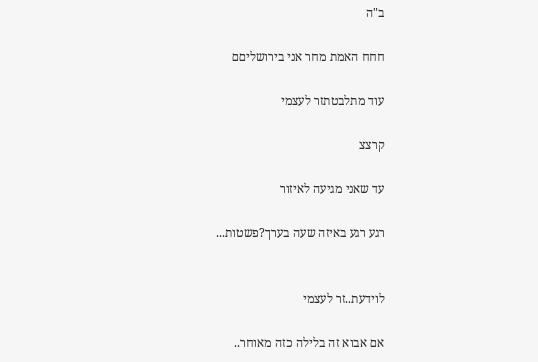ב"ה

חחח האמת מחר אני בירושליםם

עוד מתלבטתזר לעצמי

קרצצ

עד שאני מגיעה לאיזור

רגע רגע באיזה שעה בערך?פשטות...


לוידעת..זר לעצמי

אם אבוא זה בלילה כזה מאוחר..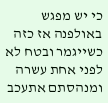כי יש מפגש באולפנה אז כזה כשייגמר ובטח לא לפני אחת עשרה ומנהסתם אתעכב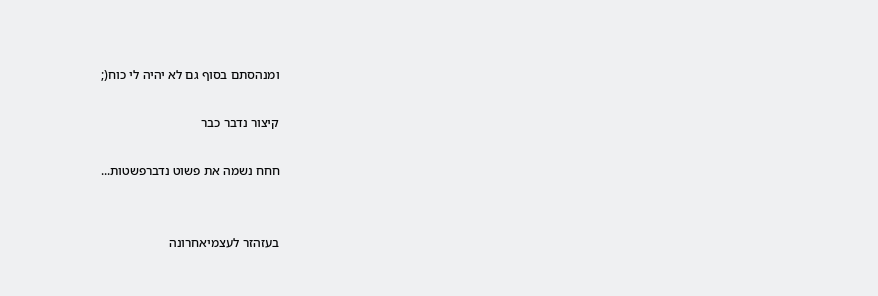ומנהסתם בסוף גם לא יהיה לי כוח(;

קיצור נדבר כבר

חחח נשמה את פשוט נדברפשטות...


בעזהזר לעצמיאחרונה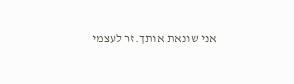אני שונאת אותך.זר לעצמי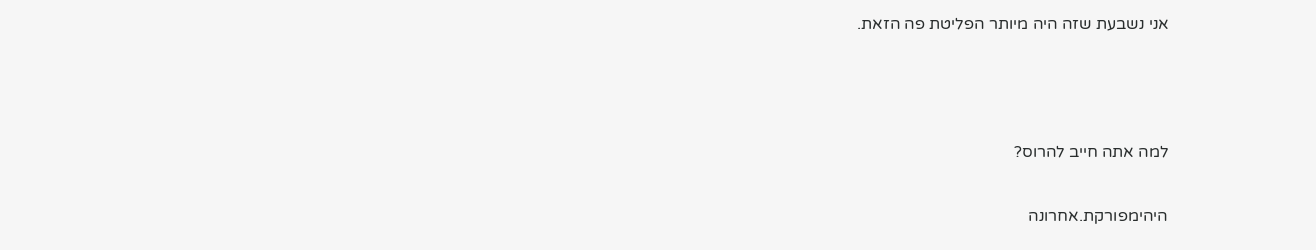אני נשבעת שזה היה מיותר הפליטת פה הזאת.



למה אתה חייב להרוס?

היהימפורקת.אחרונה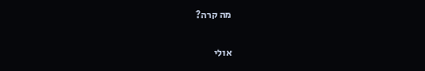מה קרה?

אולי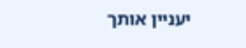יעניין אותך